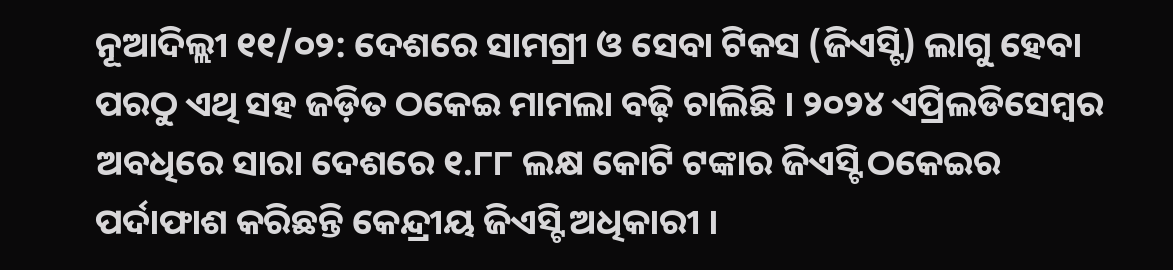ନୂଆଦିଲ୍ଲୀ ୧୧/୦୨: ଦେଶରେ ସାମଗ୍ରୀ ଓ ସେବା ଟିକସ (ଜିଏସ୍ଟି) ଲାଗୁ ହେବା ପରଠୁ ଏଥି ସହ ଜଡ଼ିତ ଠକେଇ ମାମଲା ବଢ଼ି ଚାଲିଛି । ୨୦୨୪ ଏପ୍ରିଲଡିସେମ୍ବର ଅବଧିରେ ସାରା ଦେଶରେ ୧.୮୮ ଲକ୍ଷ କୋଟି ଟଙ୍କାର ଜିଏସ୍ଟି ଠକେଇର ପର୍ଦାଫାଶ କରିଛନ୍ତି କେନ୍ଦ୍ରୀୟ ଜିଏସ୍ଟି ଅଧିକାରୀ ।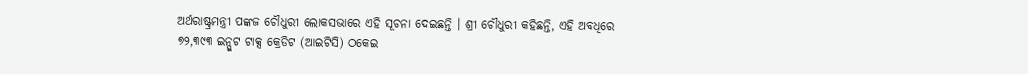ଅର୍ଥରାଷ୍ଟ୍ରମନ୍ତ୍ରୀ ପଙ୍କଜ ଚୌଧୁରୀ ଲୋକସଭାରେ ଏହି ସୂଚନା ଦେଇଛନ୍ତି । ଶ୍ରୀ ଚୌଧୁରୀ କହିଛନ୍ତି, ଏହି ଅବଧିରେ ୭୨,୩୯୩ ଇନ୍ପୁଟ ଟାକ୍ସ କ୍ରେଡିଟ (ଆଇଟିସି) ଠକେଇ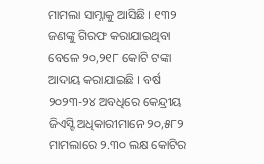ମାମଲା ସାମ୍ନାକୁ ଆସିଛି । ୧୩୨ ଜଣଙ୍କୁ ଗିରଫ କରାଯାଇଥିବା ବେଳେ ୨୦,୨୧୮ କୋଟି ଟଙ୍କା ଆଦାୟ କରାଯାଇଛି । ବର୍ଷ ୨୦୨୩-୨୪ ଅବଧିରେ କେନ୍ଦ୍ରୀୟ ଜିଏସ୍ଟି ଅଧିକାରୀମାନେ ୨୦,୫୮୨ ମାମଲାରେ ୨.୩୦ ଲକ୍ଷ କୋଟିର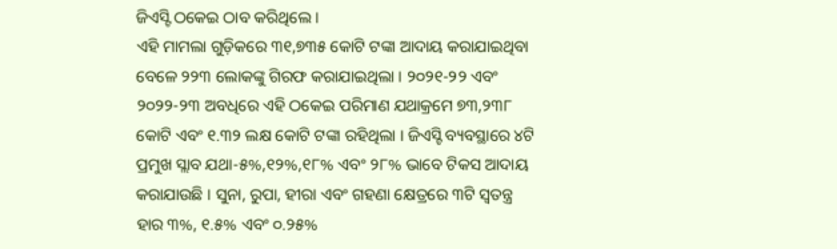ଜିଏସ୍ଟି ଠକେଇ ଠାବ କରିଥିଲେ ।
ଏହି ମାମଲା ଗୁଡ଼ିକରେ ୩୧,୭୩୫ କୋଟି ଟଙ୍କା ଆଦାୟ କରାଯାଇଥିବା ବେଳେ ୨୨୩ ଲୋକଙ୍କୁ ଗିରଫ କରାଯାଇଥିଲା । ୨୦୨୧-୨୨ ଏବଂ ୨୦୨୨-୨୩ ଅବଧିରେ ଏହି ଠକେଇ ପରିମାଣ ଯଥାକ୍ରମେ ୭୩,୨୩୮ କୋଟି ଏବଂ ୧.୩୨ ଲକ୍ଷ କୋଟି ଟଙ୍କା ରହିଥିଲା । ଜିଏସ୍ଟି ବ୍ୟବସ୍ଥାରେ ୪ଟି ପ୍ରମୁଖ ସ୍ଲାବ ଯଥା-୫%,୧୨%,୧୮% ଏବଂ ୨୮% ଭାବେ ଟିକସ ଆଦାୟ କରାଯାଉଛି । ସୁନା, ରୁପା, ହୀରା ଏବଂ ଗହଣା କ୍ଷେତ୍ରରେ ୩ଟି ସ୍ୱତନ୍ତ୍ର ହାର ୩%, ୧.୫% ଏବଂ ୦.୨୫%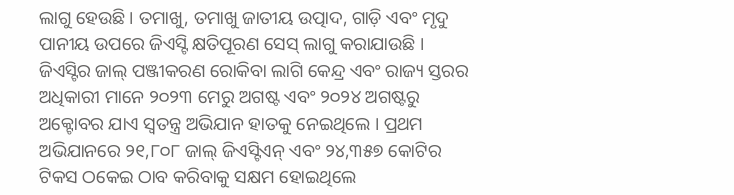ଲାଗୁ ହେଉଛି । ତମାଖୁ, ତମାଖୁ ଜାତୀୟ ଉତ୍ପାଦ, ଗାଡ଼ି ଏବଂ ମୃଦୁ ପାନୀୟ ଉପରେ ଜିଏସ୍ଟି କ୍ଷତିପୂରଣ ସେସ୍ ଲାଗୁ କରାଯାଉଛି ।
ଜିଏସ୍ଟିର ଜାଲ୍ ପଞ୍ଜୀକରଣ ରୋକିବା ଲାଗି କେନ୍ଦ୍ର ଏବଂ ରାଜ୍ୟ ସ୍ତରର ଅଧିକାରୀ ମାନେ ୨୦୨୩ ମେରୁ ଅଗଷ୍ଟ ଏବଂ ୨୦୨୪ ଅଗଷ୍ଟରୁ ଅକ୍ଟୋବର ଯାଏ ସ୍ୱତନ୍ତ୍ର ଅଭିଯାନ ହାତକୁ ନେଇଥିଲେ । ପ୍ରଥମ ଅଭିଯାନରେ ୨୧,୮୦୮ ଜାଲ୍ ଜିଏସ୍ଟିଏନ୍ ଏବଂ ୨୪,୩୫୭ କୋଟିର ଟିକସ ଠକେଇ ଠାବ କରିବାକୁ ସକ୍ଷମ ହୋଇଥିଲେ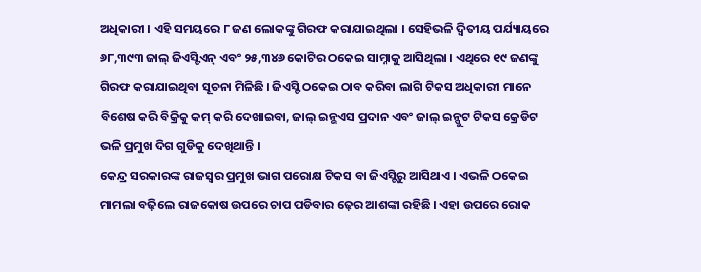ଅଧିକାରୀ । ଏହି ସମୟରେ ୮ ଜଣ ଲୋକଙ୍କୁ ଗିରଫ କରାଯାଇଥିଲା । ସେହିଭଳି ଦ୍ୱିତୀୟ ପର୍ଯ୍ୟାୟରେ ୬୮,୩୯୩ ଜାଲ୍ ଜିଏସ୍ଟିଏନ୍ ଏବଂ ୨୫,୩୪୬ କୋଟିର ଠକେଇ ସାମ୍ନାକୁ ଆସିଥିଲା । ଏଥିରେ ୧୯ ଜଣଙ୍କୁ ଗିରଫ କରାଯାଇଥିବା ସୂଚନା ମିଳିଛି । ଜିଏସ୍ଟି ଠକେଇ ଠାବ କରିବା ଲାଗି ଟିକସ ଅଧିକାରୀ ମାନେ ବିଶେଷ କରି ବିକ୍ରିକୁ କମ୍ କରି ଦେଖାଇବା, ଜାଲ୍ ଇନ୍ଭଏସ ପ୍ରଦାନ ଏବଂ ଜାଲ୍ ଇନ୍ପୁଟ ଟିକସ କ୍ରେଡିଟ ଭଳି ପ୍ରମୁଖ ଦିଗ ଗୁଡିକୁ ଦେଖିଥାନ୍ତି ।
କେନ୍ଦ୍ର ସରକାରଙ୍କ ରାଜସ୍ୱର ପ୍ରମୁଖ ଭାଗ ପରୋକ୍ଷ ଟିକସ ବା ଜିଏସ୍ଟିରୁ ଆସିଥାଏ । ଏଭଳି ଠକେଇ ମାମଲା ବଢ଼ିଲେ ରାଜକୋଷ ଉପରେ ଚାପ ପଡିବାର ଢ଼େର ଆଶଙ୍କା ରହିଛି । ଏହା ଉପରେ ରୋକ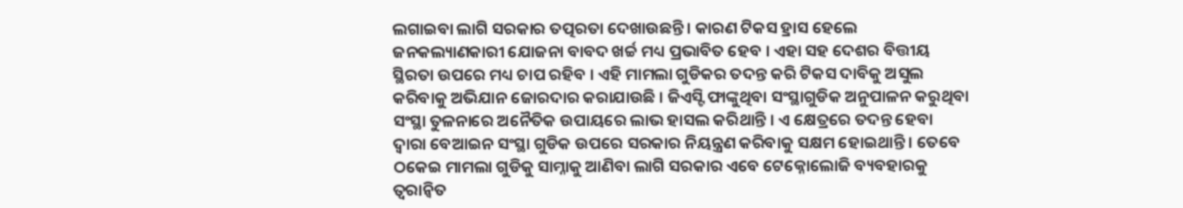ଲଗାଇବା ଲାଗି ସରକାର ତତ୍ପରତା ଦେଖାଉଛନ୍ତି । କାରଣ ଟିକସ ହ୍ରାସ ହେଲେ ଜନକଲ୍ୟାଣକାରୀ ଯୋଜନା ବାବଦ ଖର୍ଚ୍ଚ ମଧ୍ୟ ପ୍ରଭାବିତ ହେବ । ଏହା ସହ ଦେଶର ବିତ୍ତୀୟ ସ୍ଥିରତା ଉପରେ ମଧ୍ୟ ଚାପ ରହିବ । ଏହି ମାମଲା ଗୁଡିକର ତଦନ୍ତ କରି ଟିକସ ଦାବିକୁ ଅସୁଲ କରିବାକୁ ଅଭିଯାନ ଜୋରଦାର କରାଯାଉଛି । ଜିଏସ୍ଟି ଫାଙ୍କୁଥିବା ସଂସ୍ଥାଗୁଡିକ ଅନୁପାଳନ କରୁଥିବା ସଂସ୍ଥା ତୁଳନାରେ ଅନୈତିକ ଉପାୟରେ ଲାଭ ହାସଲ କରିଥାନ୍ତି । ଏ କ୍ଷେତ୍ରରେ ତଦନ୍ତ ହେବା ଦ୍ୱାରା ବେଆଇନ ସଂସ୍ଥା ଗୁଡିକ ଉପରେ ସରକାର ନିୟନ୍ତ୍ରଣ କରିବାକୁ ସକ୍ଷମ ହୋଇଥାନ୍ତି । ତେବେ ଠକେଇ ମାମଲା ଗୁଡିକୁ ସାମ୍ନାକୁ ଆଣିବା ଲାଗି ସରକାର ଏବେ ଟେକ୍ନୋଲୋଜି ବ୍ୟବହାରକୁ ତ୍ୱରାନ୍ୱିତ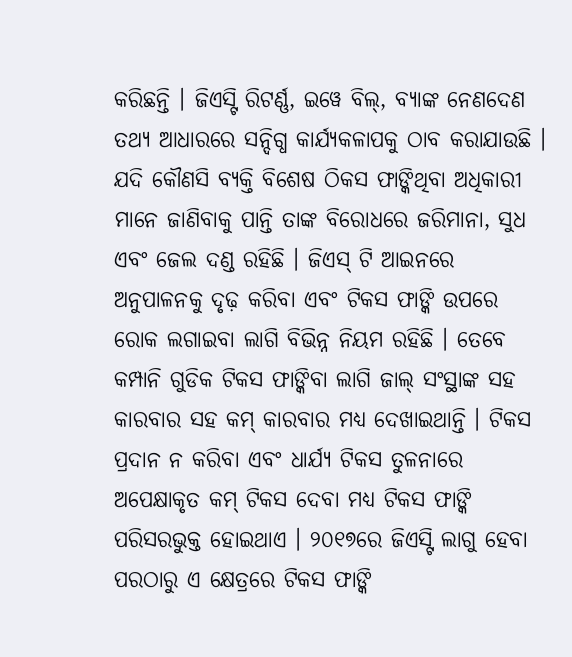କରିଛନ୍ତି । ଜିଏସ୍ଟି ରିଟର୍ଣ୍ଣ, ଇୱେ ବିଲ୍, ବ୍ୟାଙ୍କ ନେଣଦେଣ ତଥ୍ୟ ଆଧାରରେ ସନ୍ଦିଗ୍ଧ କାର୍ଯ୍ୟକଳାପକୁ ଠାବ କରାଯାଉଛି ।
ଯଦି କୌଣସି ବ୍ୟକ୍ତି ବିଶେଷ ଠିକସ ଫାଙ୍କିଥିବା ଅଧିକାରୀ ମାନେ ଜାଣିବାକୁ ପାନ୍ତି ତାଙ୍କ ବିରୋଧରେ ଜରିମାନା, ସୁଧ ଏବଂ ଜେଲ ଦଣ୍ଡ ରହିଛି । ଜିଏସ୍ ଟି ଆଇନରେ ଅନୁପାଳନକୁ ଦୃଢ଼ କରିବା ଏବଂ ଟିକସ ଫାଙ୍କି ଉପରେ ରୋକ ଲଗାଇବା ଲାଗି ବିଭିନ୍ନ ନିୟମ ରହିଛି । ତେବେ କମ୍ପାନି ଗୁଡିକ ଟିକସ ଫାଙ୍କିବା ଲାଗି ଜାଲ୍ ସଂସ୍ଥାଙ୍କ ସହ କାରବାର ସହ କମ୍ କାରବାର ମଧ୍ୟ ଦେଖାଇଥାନ୍ତି । ଟିକସ ପ୍ରଦାନ ନ କରିବା ଏବଂ ଧାର୍ଯ୍ୟ ଟିକସ ତୁଳନାରେ ଅପେକ୍ଷାକୃତ କମ୍ ଟିକସ ଦେବା ମଧ୍ୟ ଟିକସ ଫାଙ୍କି ପରିସରଭୁକ୍ତ ହୋଇଥାଏ । ୨୦୧୭ରେ ଜିଏସ୍ଟି ଲାଗୁ ହେବା ପରଠାରୁ ଏ କ୍ଷେତ୍ରରେ ଟିକସ ଫାଙ୍କି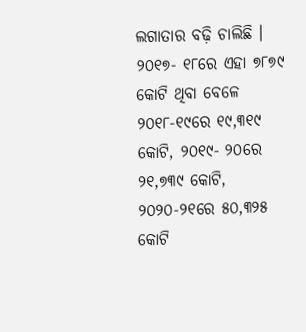ଲଗାତାର ବଢ଼ି ଚାଲିଛି । ୨୦୧୭- ୧୮ରେ ଏହା ୭୮୭୯ କୋଟି ଥିବା ବେଳେ ୨୦୧୮-୧୯ରେ ୧୯,୩୧୯ କୋଟି, ୨୦୧୯- ୨୦ରେ ୨୧,୭୩୯ କୋଟି, ୨୦୨୦-୨୧ରେ ୫୦,୩୨୫ କୋଟି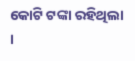କୋଟି ଟଙ୍କା ରହିଥିଲା ।